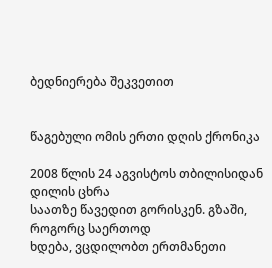ბედნიერება შეკვეთით


წაგებული ომის ერთი დღის ქრონიკა

2008 წლის 24 აგვისტოს თბილისიდან დილის ცხრა
საათზე წავედით გორისკენ. გზაში, როგორც საერთოდ
ხდება, ვცდილობთ ერთმანეთი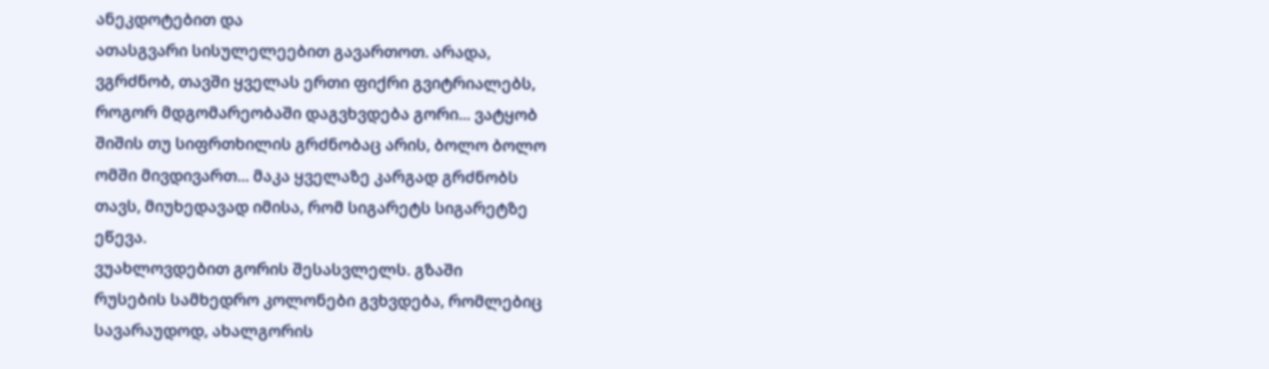ანეკდოტებით და
ათასგვარი სისულელეებით გავართოთ. არადა,
ვგრძნობ, თავში ყველას ერთი ფიქრი გვიტრიალებს,
როგორ მდგომარეობაში დაგვხვდება გორი... ვატყობ
შიშის თუ სიფრთხილის გრძნობაც არის, ბოლო ბოლო
ომში მივდივართ... მაკა ყველაზე კარგად გრძნობს
თავს, მიუხედავად იმისა, რომ სიგარეტს სიგარეტზე
ეწევა.
ვუახლოვდებით გორის შესასვლელს. გზაში
რუსების სამხედრო კოლონები გვხვდება, რომლებიც
სავარაუდოდ, ახალგორის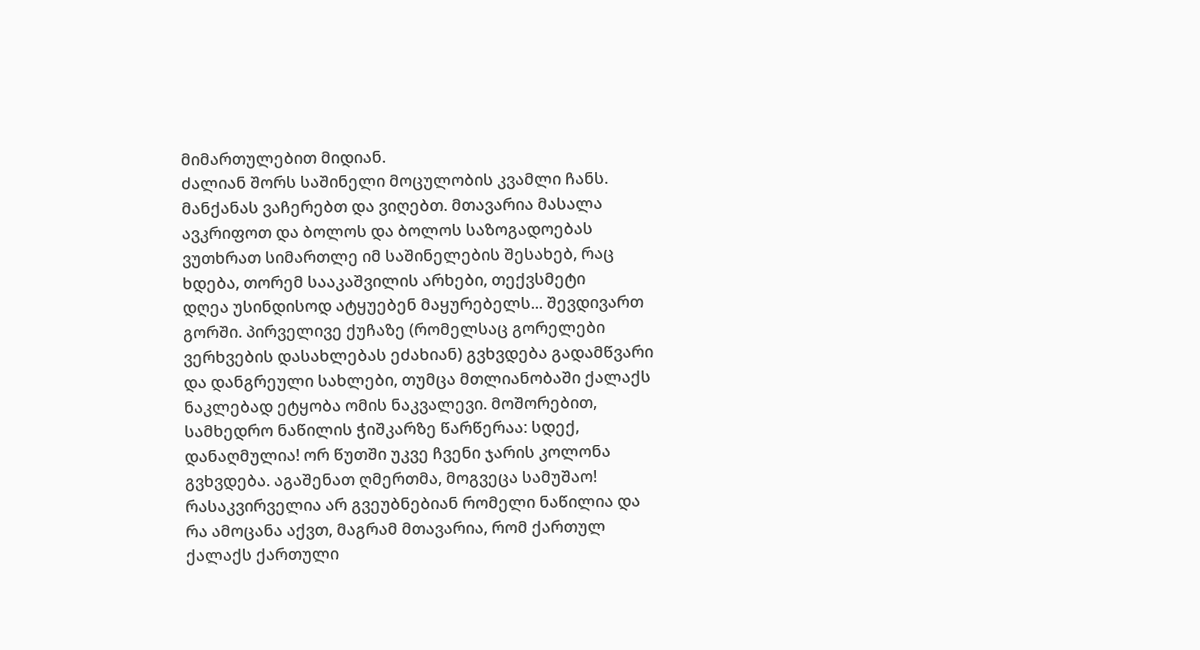მიმართულებით მიდიან.
ძალიან შორს საშინელი მოცულობის კვამლი ჩანს.
მანქანას ვაჩერებთ და ვიღებთ. მთავარია მასალა
ავკრიფოთ და ბოლოს და ბოლოს საზოგადოებას
ვუთხრათ სიმართლე იმ საშინელების შესახებ, რაც
ხდება, თორემ სააკაშვილის არხები, თექვსმეტი
დღეა უსინდისოდ ატყუებენ მაყურებელს... შევდივართ
გორში. პირველივე ქუჩაზე (რომელსაც გორელები
ვერხვების დასახლებას ეძახიან) გვხვდება გადამწვარი
და დანგრეული სახლები, თუმცა მთლიანობაში ქალაქს
ნაკლებად ეტყობა ომის ნაკვალევი. მოშორებით,
სამხედრო ნაწილის ჭიშკარზე წარწერაა: სდექ,
დანაღმულია! ორ წუთში უკვე ჩვენი ჯარის კოლონა
გვხვდება. აგაშენათ ღმერთმა, მოგვეცა სამუშაო!
რასაკვირველია არ გვეუბნებიან რომელი ნაწილია და
რა ამოცანა აქვთ, მაგრამ მთავარია, რომ ქართულ
ქალაქს ქართული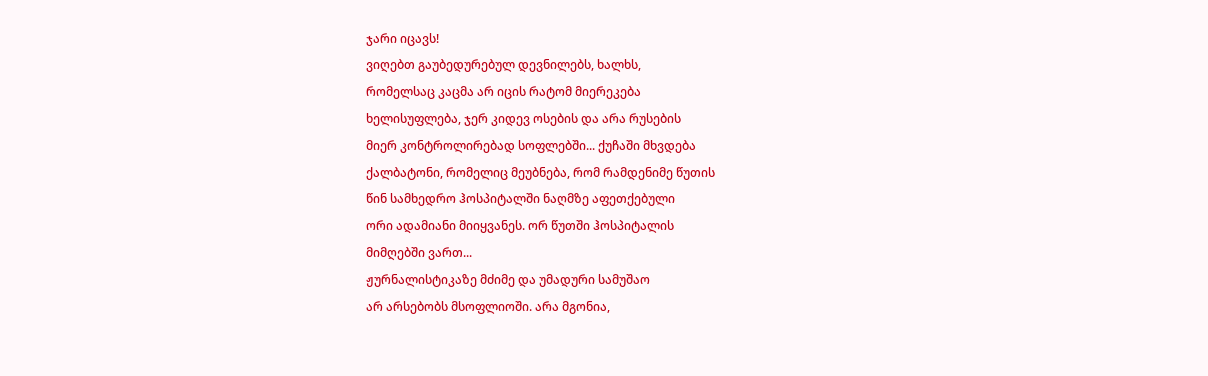ჯარი იცავს!
ვიღებთ გაუბედურებულ დევნილებს, ხალხს,
რომელსაც კაცმა არ იცის რატომ მიერეკება
ხელისუფლება, ჯერ კიდევ ოსების და არა რუსების
მიერ კონტროლირებად სოფლებში... ქუჩაში მხვდება
ქალბატონი, რომელიც მეუბნება, რომ რამდენიმე წუთის
წინ სამხედრო ჰოსპიტალში ნაღმზე აფეთქებული
ორი ადამიანი მიიყვანეს. ორ წუთში ჰოსპიტალის
მიმღებში ვართ...
ჟურნალისტიკაზე მძიმე და უმადური სამუშაო
არ არსებობს მსოფლიოში. არა მგონია,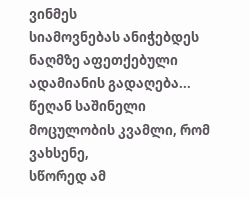ვინმეს
სიამოვნებას ანიჭებდეს ნაღმზე აფეთქებული
ადამიანის გადაღება...
წეღან საშინელი მოცულობის კვამლი, რომ ვახსენე,
სწორედ ამ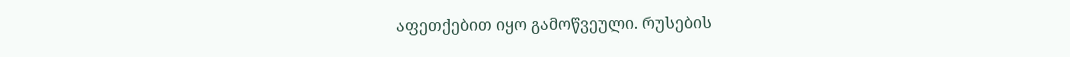აფეთქებით იყო გამოწვეული. რუსების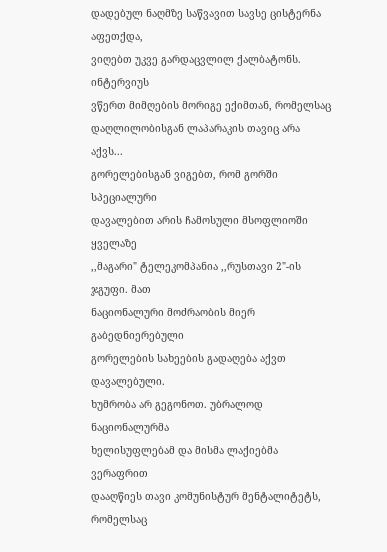დადებულ ნაღმზე საწვავით სავსე ცისტერნა აფეთქდა,
ვიღებთ უკვე გარდაცვლილ ქალბატონს. ინტერვიუს
ვწერთ მიმღების მორიგე ექიმთან, რომელსაც
დაღლილობისგან ლაპარაკის თავიც არა აქვს...
გორელებისგან ვიგებთ, რომ გორში სპეციალური
დავალებით არის ჩამოსული მსოფლიოში ყველაზე
,,მაგარი" ტელეკომპანია ,,რუსთავი 2"-ის ჯგუფი. მათ
ნაციონალური მოძრაობის მიერ გაბედნიერებული
გორელების სახეების გადაღება აქვთ დავალებული.
ხუმრობა არ გეგონოთ. უბრალოდ ნაციონალურმა
ხელისუფლებამ და მისმა ლაქიებმა ვერაფრით
დააღწიეს თავი კომუნისტურ მენტალიტეტს, რომელსაც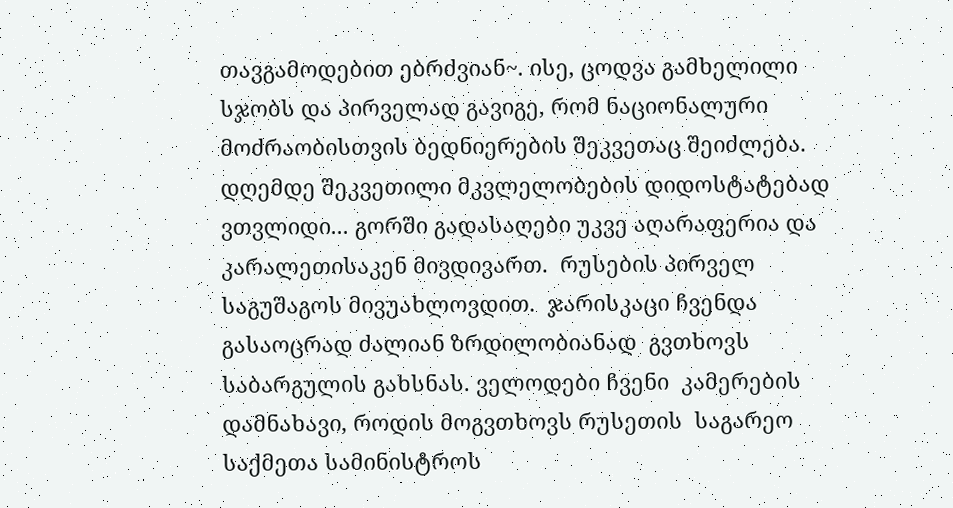თავგამოდებით ებრძვიან~. ისე, ცოდვა გამხელილი  სჯობს და პირველად გავიგე, რომ ნაციონალური  მოძრაობისთვის ბედნიერების შეკვეთაც შეიძლება.  დღემდე შეკვეთილი მკვლელობების დიდოსტატებად  ვთვლიდი... გორში გადასაღები უკვე აღარაფერია და  კარალეთისაკენ მივდივართ.  რუსების პირველ საგუშაგოს მივუახლოვდით.  ჯარისკაცი ჩვენდა გასაოცრად ძალიან ზრდილობიანად  გვთხოვს საბარგულის გახსნას. ველოდები ჩვენი  კამერების დამნახავი, როდის მოგვთხოვს რუსეთის  საგარეო საქმეთა სამინისტროს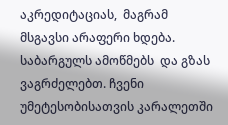აკრედიტაციას,  მაგრამ მსგავსი არაფერი ხდება. საბარგულს ამოწმებს  და გზას ვაგრძელებთ. ჩვენი უმეტესობისათვის კარალეთში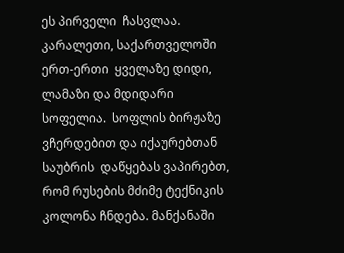ეს პირველი  ჩასვლაა. კარალეთი, საქართველოში ერთ-ერთი  ყველაზე დიდი, ლამაზი და მდიდარი სოფელია.  სოფლის ბირჟაზე ვჩერდებით და იქაურებთან საუბრის  დაწყებას ვაპირებთ, რომ რუსების მძიმე ტექნიკის  კოლონა ჩნდება. მანქანაში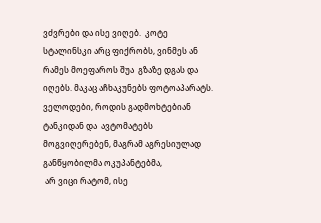ვძვრები და ისე ვიღებ.  კოტე სტალინსკი არც ფიქრობს, ვინმეს ან რამეს მოეფაროს შუა  გზაზე დგას და იღებს. მაკაც აჩხაკუნებს ფოტოაპარატს.  ველოდები, როდის გადმოხტებიან ტანკიდან და  ავტომატებს მოგვიღერებენ, მაგრამ აგრესიულად განწყობილმა ოკუპანტებმა,
 არ ვიცი რატომ, ისე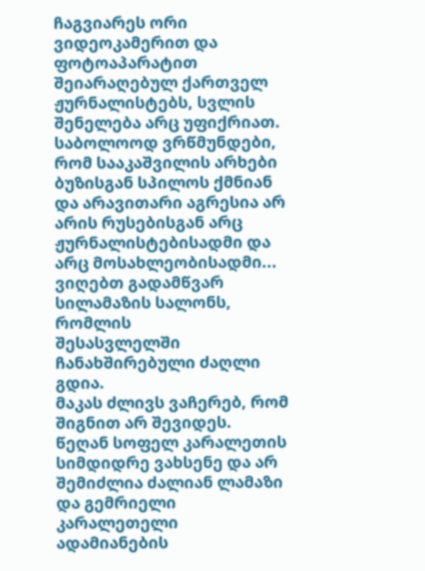ჩაგვიარეს ორი ვიდეოკამერით და ფოტოაპარატით
შეიარაღებულ ქართველ ჟურნალისტებს, სვლის
შენელება არც უფიქრიათ. საბოლოოდ ვრწმუნდები,
რომ სააკაშვილის არხები ბუზისგან სპილოს ქმნიან
და არავითარი აგრესია არ არის რუსებისგან არც
ჟურნალისტებისადმი და არც მოსახლეობისადმი...
ვიღებთ გადამწვარ სილამაზის სალონს, რომლის
შესასვლელში ჩანახშირებული ძაღლი გდია.
მაკას ძლივს ვაჩერებ, რომ შიგნით არ შევიდეს.
წეღან სოფელ კარალეთის სიმდიდრე ვახსენე და არ
შემიძლია ძალიან ლამაზი და გემრიელი კარალეთელი
ადამიანების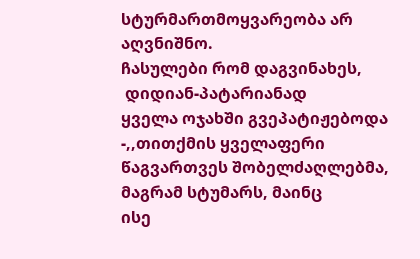სტურმართმოყვარეობა არ აღვნიშნო.
ჩასულები რომ დაგვინახეს,
 დიდიან-პატარიანად
ყველა ოჯახში გვეპატიჟებოდა -,,თითქმის ყველაფერი
წაგვართვეს შობელძაღლებმა, მაგრამ სტუმარს, მაინც
ისე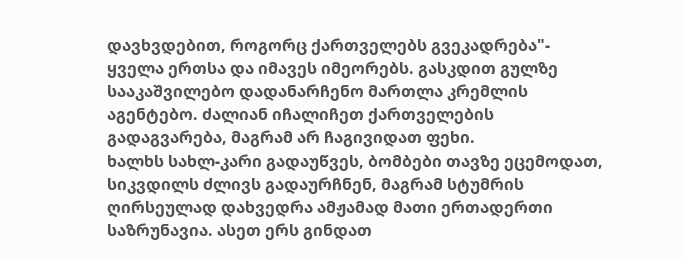დავხვდებით, როგორც ქართველებს გვეკადრება"-
ყველა ერთსა და იმავეს იმეორებს. გასკდით გულზე
სააკაშვილებო დადანარჩენო მართლა კრემლის
აგენტებო. ძალიან იჩალიჩეთ ქართველების
გადაგვარება, მაგრამ არ ჩაგივიდათ ფეხი.
ხალხს სახლ-კარი გადაუწვეს, ბომბები თავზე ეცემოდათ,
სიკვდილს ძლივს გადაურჩნენ, მაგრამ სტუმრის
ღირსეულად დახვედრა ამჟამად მათი ერთადერთი
საზრუნავია. ასეთ ერს გინდათ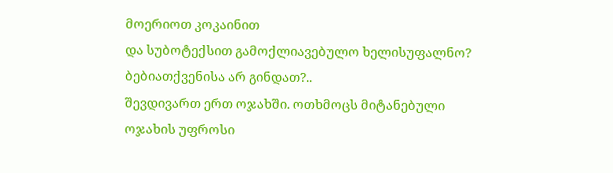მოერიოთ კოკაინით
და სუბოტექსით გამოქლიავებულო ხელისუფალნო?
ბებიათქვენისა არ გინდათ?..
შევდივართ ერთ ოჯახში. ოთხმოცს მიტანებული
ოჯახის უფროსი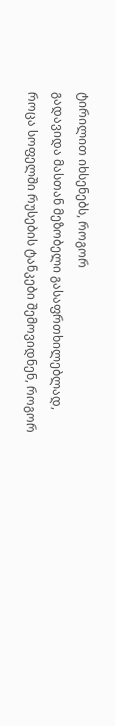ტირილით იხსენებს, როგორ
გადავიდა მასთან მეზობელი გასაფრთხილებლად,
როცა სოფელში რუსების ტანკები შემოვიდნენ, როგორ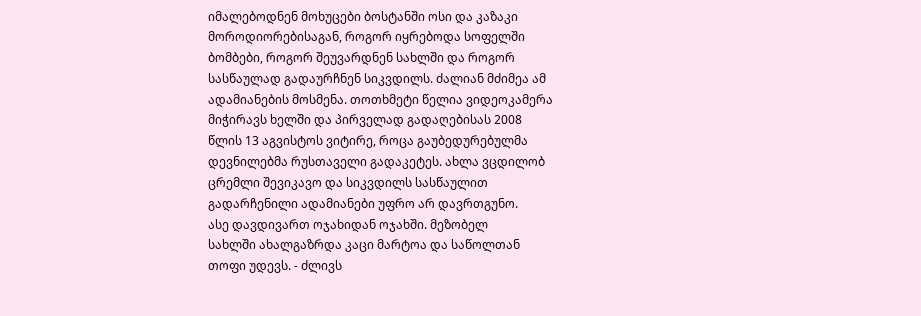იმალებოდნენ მოხუცები ბოსტანში ოსი და კაზაკი
მოროდიორებისაგან, როგორ იყრებოდა სოფელში
ბომბები, როგორ შეუვარდნენ სახლში და როგორ
სასწაულად გადაურჩნენ სიკვდილს. ძალიან მძიმეა ამ
ადამიანების მოსმენა. თოთხმეტი წელია ვიდეოკამერა
მიჭირავს ხელში და პირველად გადაღებისას 2008
წლის 13 აგვისტოს ვიტირე, როცა გაუბედურებულმა
დევნილებმა რუსთაველი გადაკეტეს. ახლა ვცდილობ
ცრემლი შევიკავო და სიკვდილს სასწაულით
გადარჩენილი ადამიანები უფრო არ დავრთგუნო.
ასე დავდივართ ოჯახიდან ოჯახში. მეზობელ
სახლში ახალგაზრდა კაცი მარტოა და საწოლთან
თოფი უდევს. - ძლივს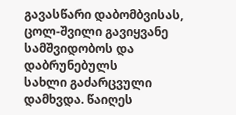გავასწარი დაბომბვისას,
ცოლ-შვილი გავიყვანე სამშვიდობოს და დაბრუნებულს
სახლი გაძარცვული დამხვდა. წაიღეს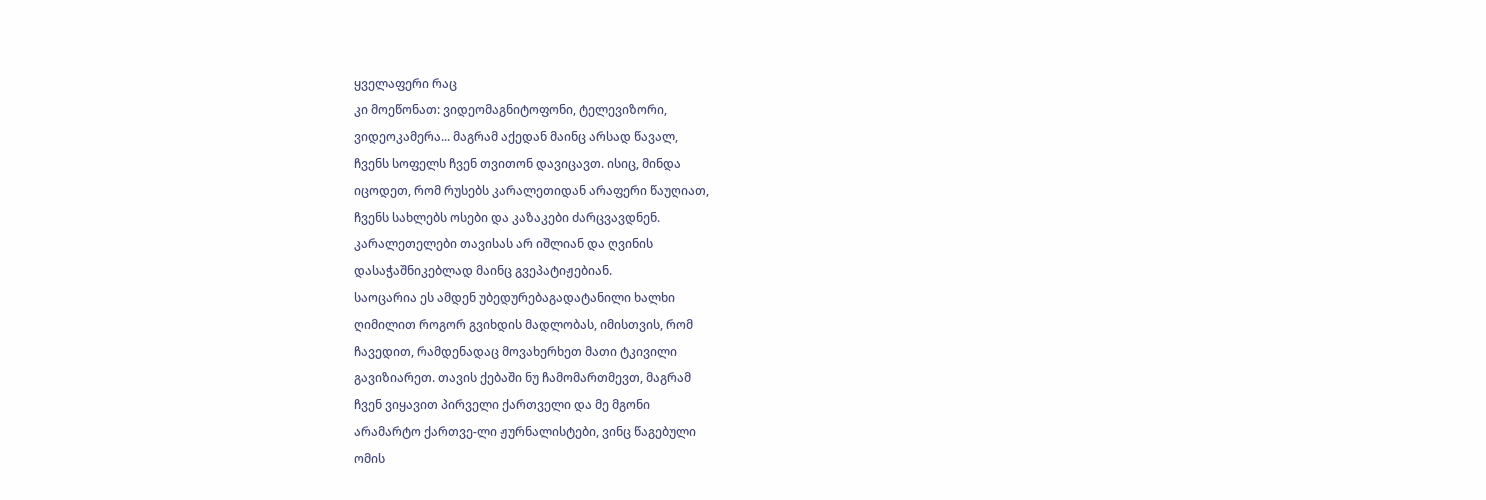ყველაფერი რაც
კი მოეწონათ: ვიდეომაგნიტოფონი, ტელევიზორი,
ვიდეოკამერა... მაგრამ აქედან მაინც არსად წავალ,
ჩვენს სოფელს ჩვენ თვითონ დავიცავთ. ისიც, მინდა
იცოდეთ, რომ რუსებს კარალეთიდან არაფერი წაუღიათ,
ჩვენს სახლებს ოსები და კაზაკები ძარცვავდნენ.
კარალეთელები თავისას არ იშლიან და ღვინის
დასაჭაშნიკებლად მაინც გვეპატიჟებიან.
საოცარია ეს ამდენ უბედურებაგადატანილი ხალხი
ღიმილით როგორ გვიხდის მადლობას, იმისთვის, რომ
ჩავედით, რამდენადაც მოვახერხეთ მათი ტკივილი
გავიზიარეთ. თავის ქებაში ნუ ჩამომართმევთ, მაგრამ
ჩვენ ვიყავით პირველი ქართველი და მე მგონი
არამარტო ქართვე-ლი ჟურნალისტები, ვინც წაგებული
ომის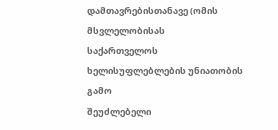დამთავრებისთანავე (ომის მსვლელობისას
საქართველოს ხელისუფლებლების უნიათობის გამო
შეუძლებელი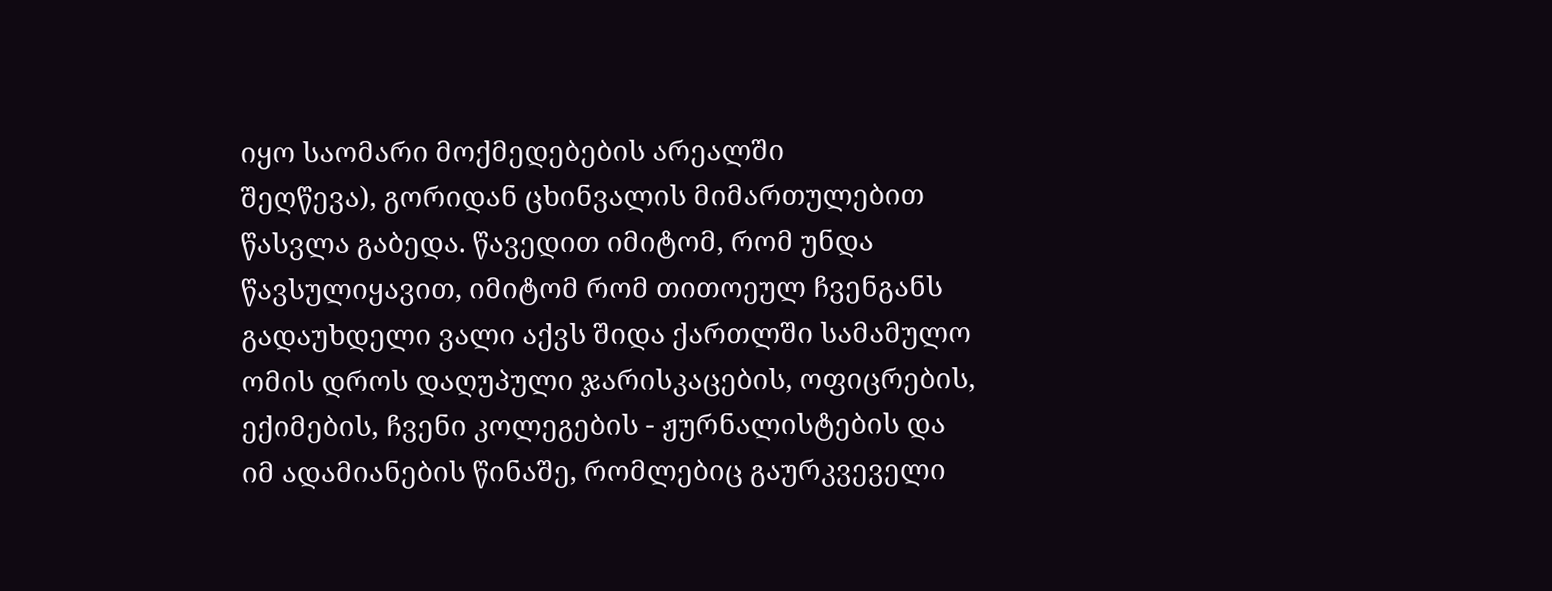იყო საომარი მოქმედებების არეალში
შეღწევა), გორიდან ცხინვალის მიმართულებით
წასვლა გაბედა. წავედით იმიტომ, რომ უნდა
წავსულიყავით, იმიტომ რომ თითოეულ ჩვენგანს
გადაუხდელი ვალი აქვს შიდა ქართლში სამამულო
ომის დროს დაღუპული ჯარისკაცების, ოფიცრების,
ექიმების, ჩვენი კოლეგების - ჟურნალისტების და
იმ ადამიანების წინაშე, რომლებიც გაურკვეველი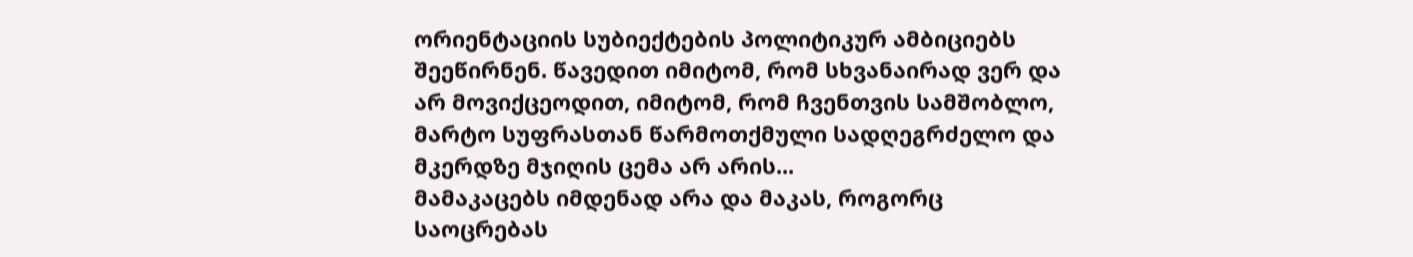ორიენტაციის სუბიექტების პოლიტიკურ ამბიციებს
შეეწირნენ. წავედით იმიტომ, რომ სხვანაირად ვერ და
არ მოვიქცეოდით, იმიტომ, რომ ჩვენთვის სამშობლო,
მარტო სუფრასთან წარმოთქმული სადღეგრძელო და
მკერდზე მჯიღის ცემა არ არის...
მამაკაცებს იმდენად არა და მაკას, როგორც
საოცრებას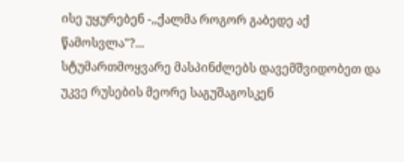ისე უყურებენ -,,ქალმა როგორ გაბედე აქ
წამოსვლა"?...
სტუმართმოყვარე მასპინძლებს დავემშვიდობეთ და
უკვე რუსების მეორე საგუშაგოსკენ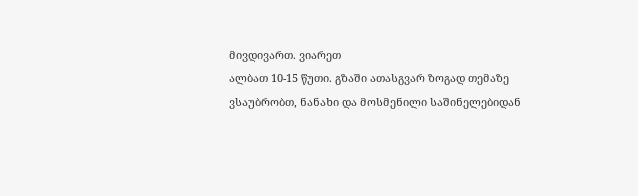მივდივართ. ვიარეთ
ალბათ 10-15 წუთი. გზაში ათასგვარ ზოგად თემაზე
ვსაუბრობთ, ნანახი და მოსმენილი საშინელებიდან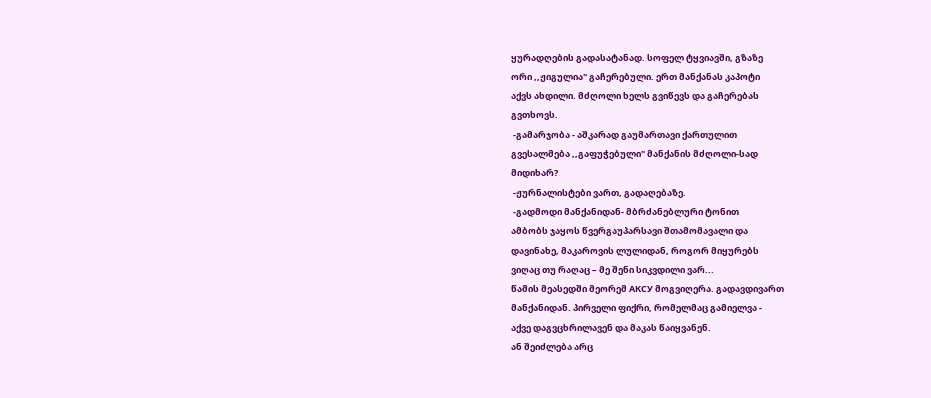ყურადღების გადასატანად. სოფელ ტყვიავში, გზაზე
ორი ,,ჟიგულია" გაჩერებული. ერთ მანქანას კაპოტი
აქვს ახდილი. მძღოლი ხელს გვიწევს და გაჩერებას
გვთხოვს.
 -გამარჯობა - აშკარად გაუმართავი ქართულით
გვესალმება ,,გაფუჭებული" მანქანის მძღოლი-სად
მიდიხარ?
 -ჟურნალისტები ვართ, გადაღებაზე.
 -გადმოდი მანქანიდან- მბრძანებლური ტონით
ამბობს ჯაყოს წვერგაუპარსავი შთამომავალი და
დავინახე, მაკაროვის ლულიდან, როგორ მიყურებს
ვიღაც თუ რაღაც – მე შენი სიკვდილი ვარ...
წამის მეასედში მეორემ АКСУ მოგვიღერა. გადავდივართ
მანქანიდან. პირველი ფიქრი, რომელმაც გამიელვა -
აქვე დაგვცხრილავენ და მაკას წაიყვანენ.
ან შეიძლება არც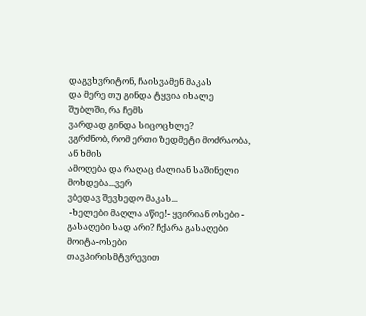დაგვხვრიტონ, ჩაისვამენ მაკას
და მერე თუ გინდა ტყვია იხალე შუბლში, რა ჩემს
ვარდად გინდა სიცოცხლე?
ვგრძნობ, რომ ერთი ზედმეტი მოძრაობა, ან ხმის
ამოღება და რაღაც ძალიან საშინელი მოხდება...ვერ
ვბედავ შევხედო მაკას...
 -ხელები მაღლა აწიე!- ყვირიან ოსები -
გასაღები სად არი? ჩქარა გასაღები მოიტა-ოსები
თავპირისმტვრევით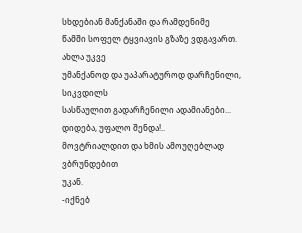სხდებიან მანქანაში და რამდენიმე
წამში სოფელ ტყვიავის გზაზე ვდგავართ. ახლა უკვე
უმანქანოდ და უაპარატუროდ დარჩენილი, სიკვდილს
სასწაულით გადარჩენილი ადამიანები...
დიდება, უფალო შენდა!..
მოვტრიალდით და ხმის ამოუღებლად ვბრუნდებით
უკან.
-იქნებ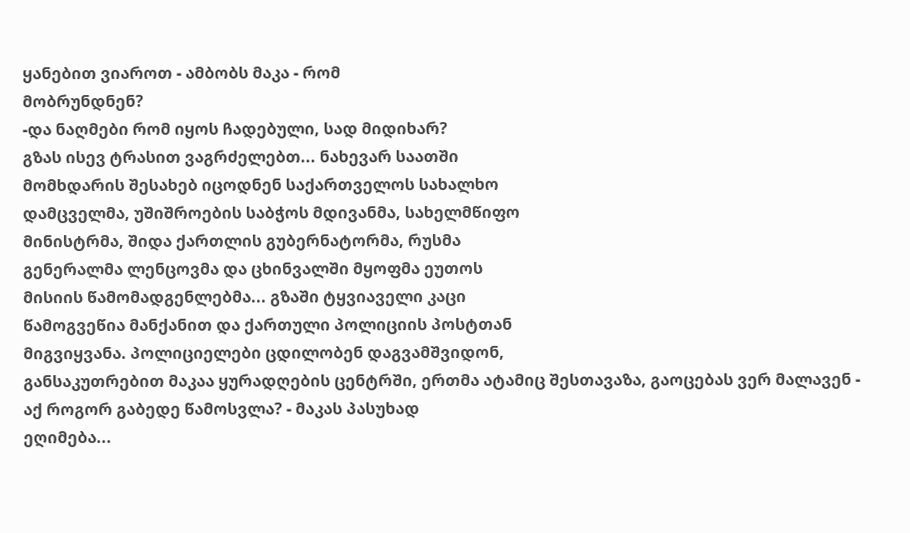ყანებით ვიაროთ - ამბობს მაკა - რომ
მობრუნდნენ?
-და ნაღმები რომ იყოს ჩადებული, სად მიდიხარ?
გზას ისევ ტრასით ვაგრძელებთ... ნახევარ საათში
მომხდარის შესახებ იცოდნენ საქართველოს სახალხო
დამცველმა, უშიშროების საბჭოს მდივანმა, სახელმწიფო
მინისტრმა, შიდა ქართლის გუბერნატორმა, რუსმა
გენერალმა ლენცოვმა და ცხინვალში მყოფმა ეუთოს
მისიის წამომადგენლებმა... გზაში ტყვიაველი კაცი
წამოგვეწია მანქანით და ქართული პოლიციის პოსტთან
მიგვიყვანა. პოლიციელები ცდილობენ დაგვამშვიდონ,
განსაკუთრებით მაკაა ყურადღების ცენტრში, ერთმა ატამიც შესთავაზა, გაოცებას ვერ მალავენ -
აქ როგორ გაბედე წამოსვლა? - მაკას პასუხად
ეღიმება...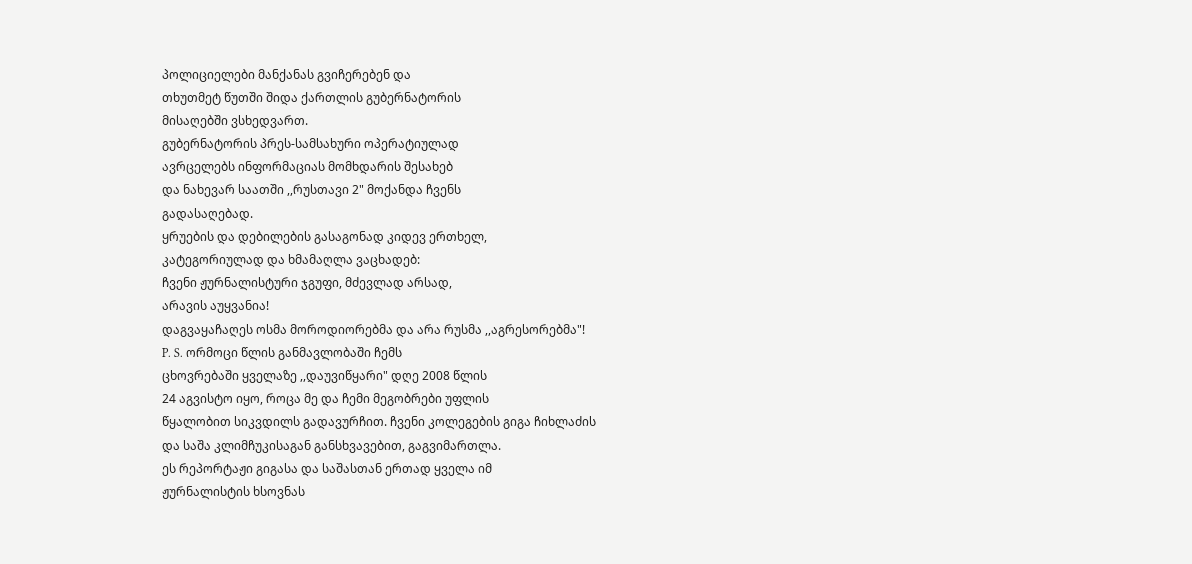პოლიციელები მანქანას გვიჩერებენ და
თხუთმეტ წუთში შიდა ქართლის გუბერნატორის
მისაღებში ვსხედვართ.
გუბერნატორის პრეს-სამსახური ოპერატიულად
ავრცელებს ინფორმაციას მომხდარის შესახებ
და ნახევარ საათში ,,რუსთავი 2" მოქანდა ჩვენს
გადასაღებად.
ყრუების და დებილების გასაგონად კიდევ ერთხელ,
კატეგორიულად და ხმამაღლა ვაცხადებ:
ჩვენი ჟურნალისტური ჯგუფი, მძევლად არსად,
არავის აუყვანია!
დაგვაყაჩაღეს ოსმა მოროდიორებმა და არა რუსმა ,,აგრესორებმა"!
P. S. ორმოცი წლის განმავლობაში ჩემს
ცხოვრებაში ყველაზე ,,დაუვიწყარი" დღე 2008 წლის
24 აგვისტო იყო, როცა მე და ჩემი მეგობრები უფლის
წყალობით სიკვდილს გადავურჩით. ჩვენი კოლეგების გიგა ჩიხლაძის
და საშა კლიმჩუკისაგან განსხვავებით, გაგვიმართლა.
ეს რეპორტაჟი გიგასა და საშასთან ერთად ყველა იმ
ჟურნალისტის ხსოვნას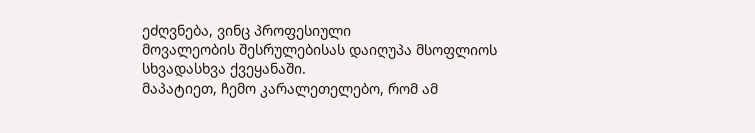ეძღვნება, ვინც პროფესიული
მოვალეობის შესრულებისას დაიღუპა მსოფლიოს
სხვადასხვა ქვეყანაში.
მაპატიეთ, ჩემო კარალეთელებო, რომ ამ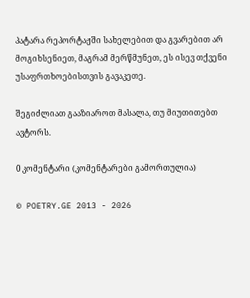პატარა რეპორტაჟში სახელებით და გვარებით არ
მოგიხსენიეთ, მაგრამ მერწმუნეთ, ეს ისევ თქვენი
უსაფრთხოებისთვის გავაკეთე.

შეგიძლიათ გააზიაროთ მასალა, თუ მიუთითებთ ავტორს.

0 კომენტარი (კომენტარები გამორთულია)

© POETRY.GE 2013 - 2026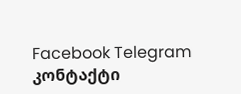Facebook Telegram კონტაქტი